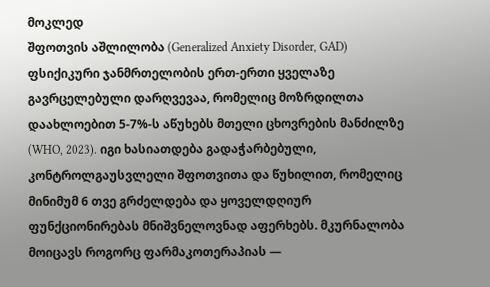მოკლედ
შფოთვის აშლილობა (Generalized Anxiety Disorder, GAD) ფსიქიკური ჯანმრთელობის ერთ-ერთი ყველაზე გავრცელებული დარღვევაა, რომელიც მოზრდილთა დაახლოებით 5-7%-ს აწუხებს მთელი ცხოვრების მანძილზე (WHO, 2023). იგი ხასიათდება გადაჭარბებული, კონტროლგაუსვლელი შფოთვითა და წუხილით, რომელიც მინიმუმ 6 თვე გრძელდება და ყოველდღიურ ფუნქციონირებას მნიშვნელოვნად აფერხებს. მკურნალობა მოიცავს როგორც ფარმაკოთერაპიას —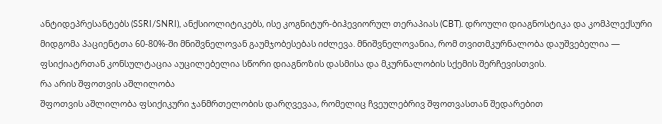ანტიდეპრესანტებს (SSRI/SNRI), ანქსიოლიტიკებს, ისე კოგნიტურ-ბიჰევიორულ თერაპიას (CBT). დროული დიაგნოსტიკა და კომპლექსური მიდგომა პაციენტთა 60-80%-ში მნიშვნელოვან გაუმჯობესებას იძლევა. მნიშვნელოვანია, რომ თვითმკურნალობა დაუშვებელია — ფსიქიატრთან კონსულტაცია აუცილებელია სწორი დიაგნოზის დასმისა და მკურნალობის სქემის შერჩევისთვის.
რა არის შფოთვის აშლილობა
შფოთვის აშლილობა ფსიქიკური ჯანმრთელობის დარღვევაა, რომელიც ჩვეულებრივ შფოთვასთან შედარებით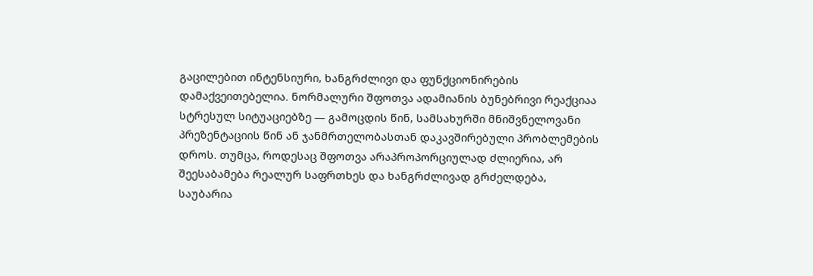გაცილებით ინტენსიური, ხანგრძლივი და ფუნქციონირების დამაქვეითებელია. ნორმალური შფოთვა ადამიანის ბუნებრივი რეაქციაა სტრესულ სიტუაციებზე — გამოცდის წინ, სამსახურში მნიშვნელოვანი პრეზენტაციის წინ ან ჯანმრთელობასთან დაკავშირებული პრობლემების დროს. თუმცა, როდესაც შფოთვა არაპროპორციულად ძლიერია, არ შეესაბამება რეალურ საფრთხეს და ხანგრძლივად გრძელდება, საუბარია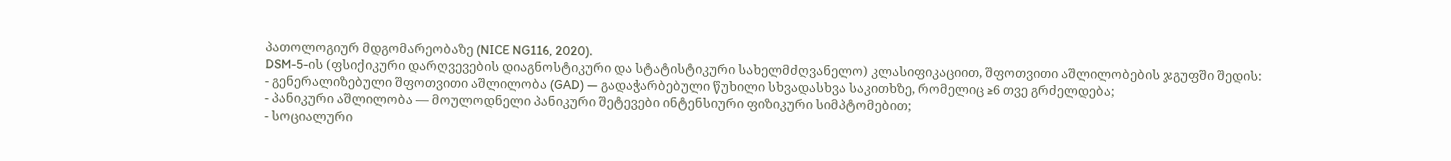პათოლოგიურ მდგომარეობაზე (NICE NG116, 2020).
DSM-5-ის (ფსიქიკური დარღვევების დიაგნოსტიკური და სტატისტიკური სახელმძღვანელო) კლასიფიკაციით, შფოთვითი აშლილობების ჯგუფში შედის:
- გენერალიზებული შფოთვითი აშლილობა (GAD) — გადაჭარბებული წუხილი სხვადასხვა საკითხზე, რომელიც ≥6 თვე გრძელდება;
- პანიკური აშლილობა — მოულოდნელი პანიკური შეტევები ინტენსიური ფიზიკური სიმპტომებით;
- სოციალური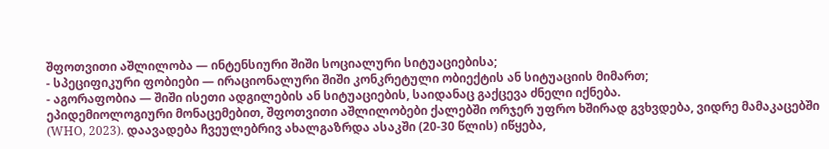შფოთვითი აშლილობა — ინტენსიური შიში სოციალური სიტუაციებისა;
- სპეციფიკური ფობიები — ირაციონალური შიში კონკრეტული ობიექტის ან სიტუაციის მიმართ;
- აგორაფობია — შიში ისეთი ადგილების ან სიტუაციების, საიდანაც გაქცევა ძნელი იქნება.
ეპიდემიოლოგიური მონაცემებით, შფოთვითი აშლილობები ქალებში ორჯერ უფრო ხშირად გვხვდება, ვიდრე მამაკაცებში (WHO, 2023). დაავადება ჩვეულებრივ ახალგაზრდა ასაკში (20-30 წლის) იწყება,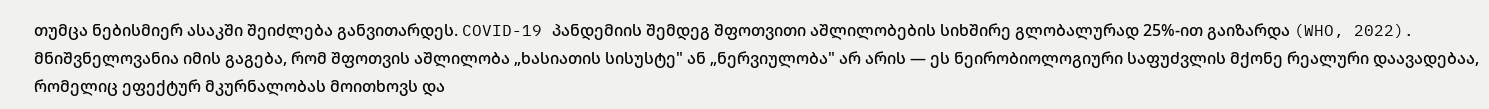თუმცა ნებისმიერ ასაკში შეიძლება განვითარდეს. COVID-19 პანდემიის შემდეგ შფოთვითი აშლილობების სიხშირე გლობალურად 25%-ით გაიზარდა (WHO, 2022).
მნიშვნელოვანია იმის გაგება, რომ შფოთვის აშლილობა „ხასიათის სისუსტე" ან „ნერვიულობა" არ არის — ეს ნეირობიოლოგიური საფუძვლის მქონე რეალური დაავადებაა, რომელიც ეფექტურ მკურნალობას მოითხოვს და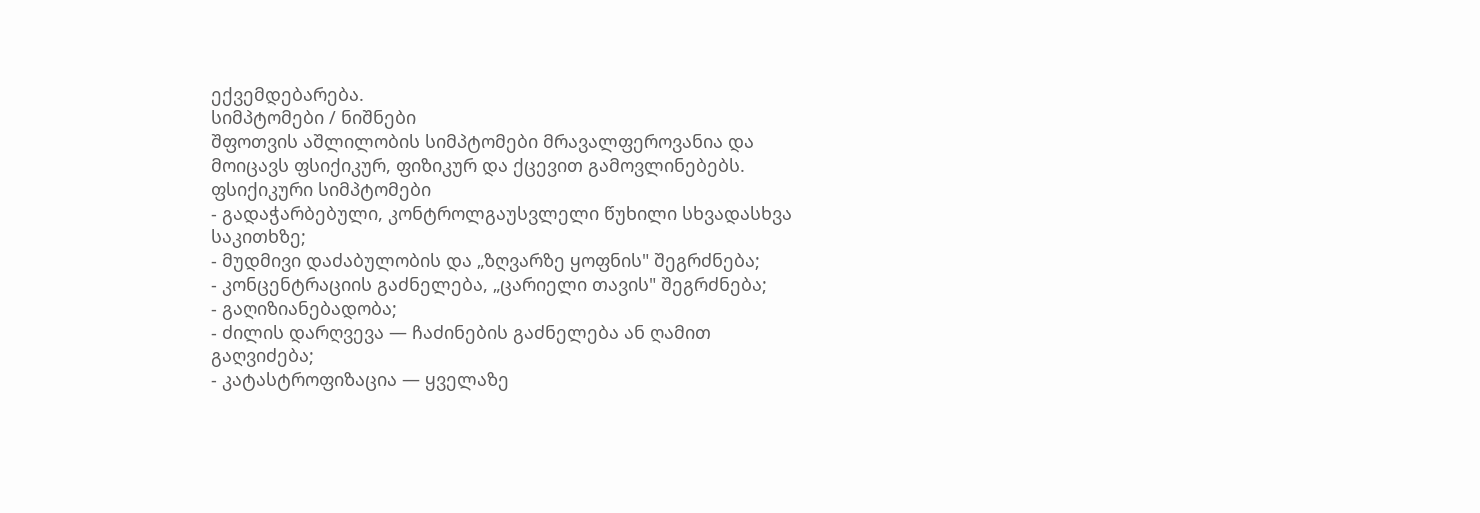ექვემდებარება.
სიმპტომები / ნიშნები
შფოთვის აშლილობის სიმპტომები მრავალფეროვანია და მოიცავს ფსიქიკურ, ფიზიკურ და ქცევით გამოვლინებებს.
ფსიქიკური სიმპტომები
- გადაჭარბებული, კონტროლგაუსვლელი წუხილი სხვადასხვა საკითხზე;
- მუდმივი დაძაბულობის და „ზღვარზე ყოფნის" შეგრძნება;
- კონცენტრაციის გაძნელება, „ცარიელი თავის" შეგრძნება;
- გაღიზიანებადობა;
- ძილის დარღვევა — ჩაძინების გაძნელება ან ღამით გაღვიძება;
- კატასტროფიზაცია — ყველაზე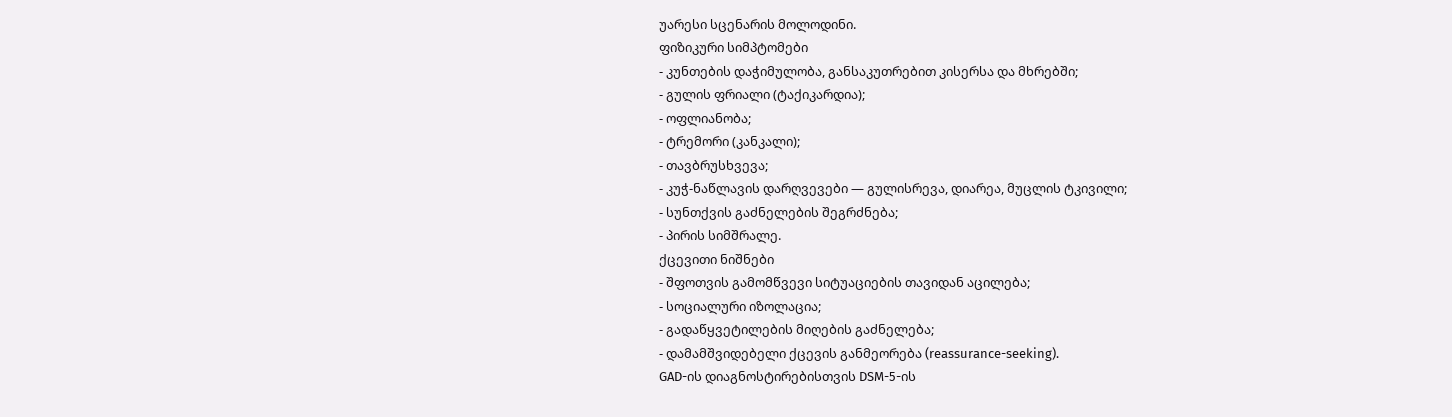უარესი სცენარის მოლოდინი.
ფიზიკური სიმპტომები
- კუნთების დაჭიმულობა, განსაკუთრებით კისერსა და მხრებში;
- გულის ფრიალი (ტაქიკარდია);
- ოფლიანობა;
- ტრემორი (კანკალი);
- თავბრუსხვევა;
- კუჭ-ნაწლავის დარღვევები — გულისრევა, დიარეა, მუცლის ტკივილი;
- სუნთქვის გაძნელების შეგრძნება;
- პირის სიმშრალე.
ქცევითი ნიშნები
- შფოთვის გამომწვევი სიტუაციების თავიდან აცილება;
- სოციალური იზოლაცია;
- გადაწყვეტილების მიღების გაძნელება;
- დამამშვიდებელი ქცევის განმეორება (reassurance-seeking).
GAD-ის დიაგნოსტირებისთვის DSM-5-ის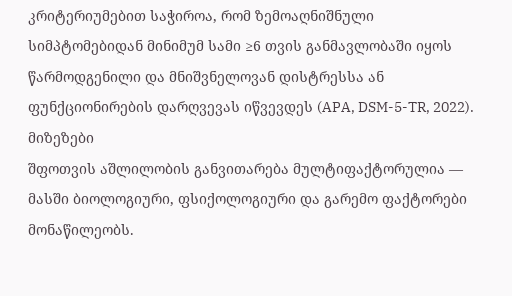კრიტერიუმებით საჭიროა, რომ ზემოაღნიშნული სიმპტომებიდან მინიმუმ სამი ≥6 თვის განმავლობაში იყოს წარმოდგენილი და მნიშვნელოვან დისტრესსა ან ფუნქციონირების დარღვევას იწვევდეს (APA, DSM-5-TR, 2022).
მიზეზები
შფოთვის აშლილობის განვითარება მულტიფაქტორულია — მასში ბიოლოგიური, ფსიქოლოგიური და გარემო ფაქტორები მონაწილეობს.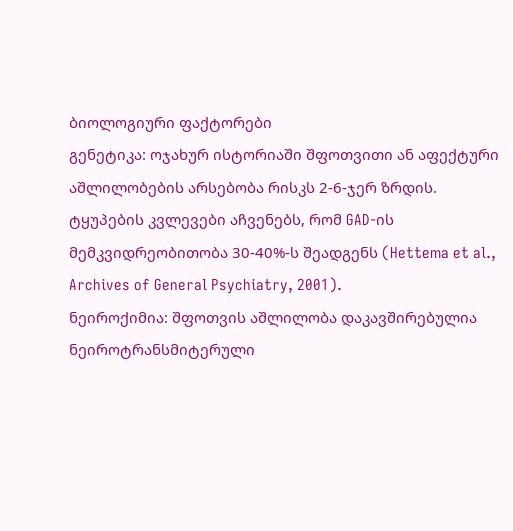ბიოლოგიური ფაქტორები
გენეტიკა: ოჯახურ ისტორიაში შფოთვითი ან აფექტური აშლილობების არსებობა რისკს 2-6-ჯერ ზრდის. ტყუპების კვლევები აჩვენებს, რომ GAD-ის მემკვიდრეობითობა 30-40%-ს შეადგენს (Hettema et al., Archives of General Psychiatry, 2001).
ნეიროქიმია: შფოთვის აშლილობა დაკავშირებულია ნეიროტრანსმიტერული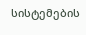სისტემების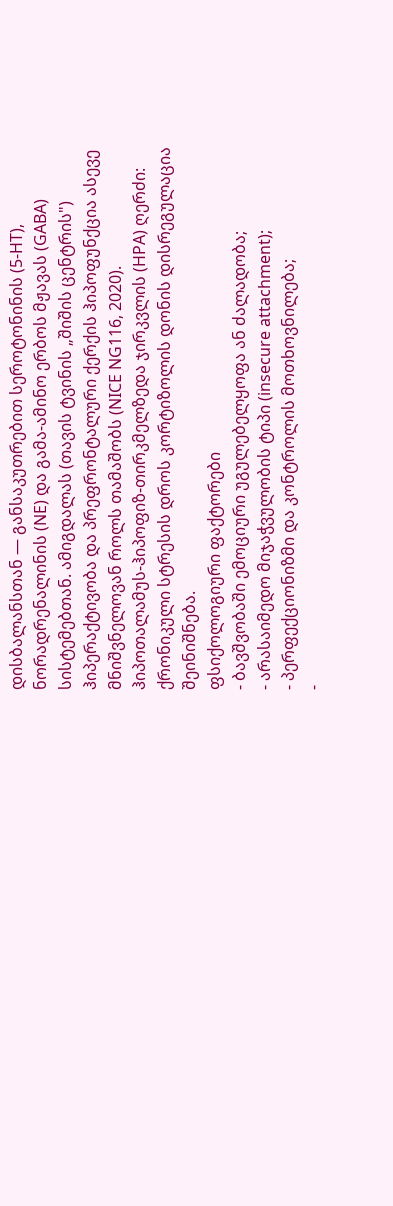დისბალანსთან — განსაკუთრებით სეროტონინის (5-HT), ნორადრენალინის (NE) და გამა-ამინო ერბოს მჟავას (GABA) სისტემებთან. ამიგდალას (თავის ტვინის „შიშის ცენტრის") ჰიპერაქტივობა და პრეფრონტალური ქერქის ჰიპოფუნქცია ასევე მნიშვნელოვან როლს თამაშობს (NICE NG116, 2020).
ჰიპოთალამუს-ჰიპოფიზ-თირკმელზედა ჯირკვლის (HPA) ღერძი: ქრონიკული სტრესის დროს კორტიზოლის დონის დისრეგულაცია შეინიშნება.
ფსიქოლოგიური ფაქტორები
- ბავშვობაში ემოციური უგულებელყოფა ან ძალადობა;
- არასაიმედო მიჯაჭვულობის ტიპი (insecure attachment);
- პერფექციონიზმი და კონტროლის მოთხოვნილება;
-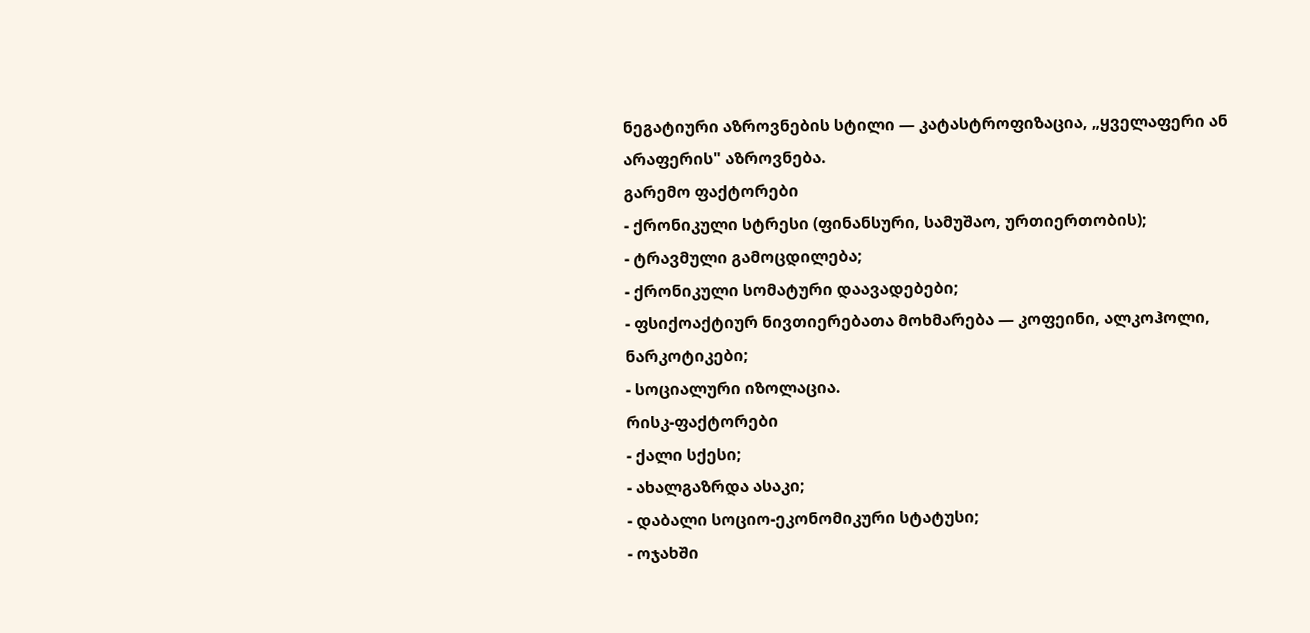ნეგატიური აზროვნების სტილი — კატასტროფიზაცია, „ყველაფერი ან არაფერის" აზროვნება.
გარემო ფაქტორები
- ქრონიკული სტრესი (ფინანსური, სამუშაო, ურთიერთობის);
- ტრავმული გამოცდილება;
- ქრონიკული სომატური დაავადებები;
- ფსიქოაქტიურ ნივთიერებათა მოხმარება — კოფეინი, ალკოჰოლი, ნარკოტიკები;
- სოციალური იზოლაცია.
რისკ-ფაქტორები
- ქალი სქესი;
- ახალგაზრდა ასაკი;
- დაბალი სოციო-ეკონომიკური სტატუსი;
- ოჯახში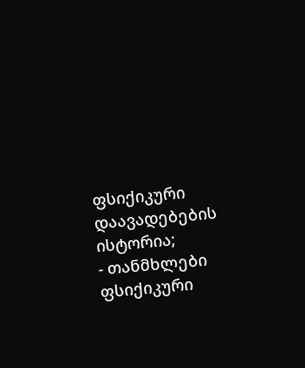ფსიქიკური დაავადებების ისტორია;
- თანმხლები ფსიქიკური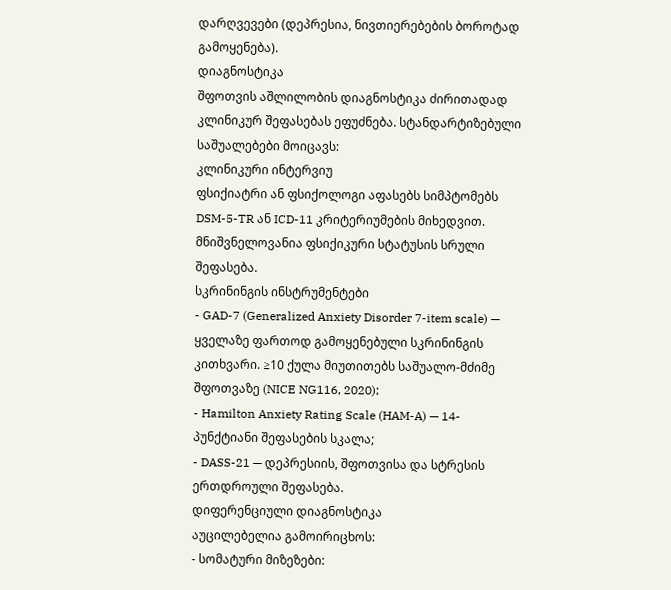დარღვევები (დეპრესია, ნივთიერებების ბოროტად გამოყენება).
დიაგნოსტიკა
შფოთვის აშლილობის დიაგნოსტიკა ძირითადად კლინიკურ შეფასებას ეფუძნება. სტანდარტიზებული საშუალებები მოიცავს:
კლინიკური ინტერვიუ
ფსიქიატრი ან ფსიქოლოგი აფასებს სიმპტომებს DSM-5-TR ან ICD-11 კრიტერიუმების მიხედვით. მნიშვნელოვანია ფსიქიკური სტატუსის სრული შეფასება.
სკრინინგის ინსტრუმენტები
- GAD-7 (Generalized Anxiety Disorder 7-item scale) — ყველაზე ფართოდ გამოყენებული სკრინინგის კითხვარი. ≥10 ქულა მიუთითებს საშუალო-მძიმე შფოთვაზე (NICE NG116, 2020);
- Hamilton Anxiety Rating Scale (HAM-A) — 14-პუნქტიანი შეფასების სკალა;
- DASS-21 — დეპრესიის, შფოთვისა და სტრესის ერთდროული შეფასება.
დიფერენციული დიაგნოსტიკა
აუცილებელია გამოირიცხოს:
- სომატური მიზეზები: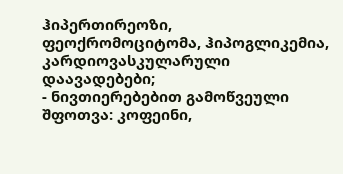ჰიპერთირეოზი, ფეოქრომოციტომა, ჰიპოგლიკემია, კარდიოვასკულარული დაავადებები;
- ნივთიერებებით გამოწვეული შფოთვა: კოფეინი,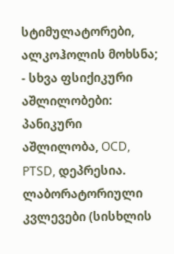სტიმულატორები, ალკოჰოლის მოხსნა;
- სხვა ფსიქიკური აშლილობები: პანიკური აშლილობა, OCD, PTSD, დეპრესია.
ლაბორატორიული კვლევები (სისხლის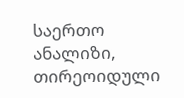საერთო ანალიზი, თირეოიდული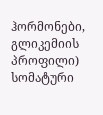ჰორმონები, გლიკემიის პროფილი) სომატური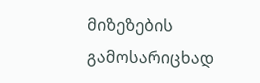მიზეზების გამოსარიცხად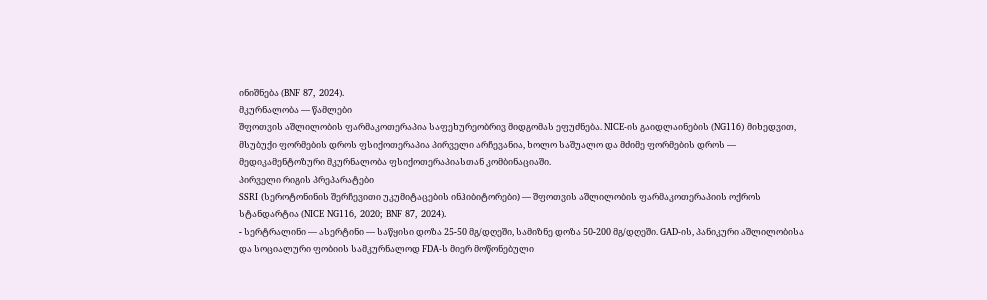ინიშნება (BNF 87, 2024).
მკურნალობა — წამლები
შფოთვის აშლილობის ფარმაკოთერაპია საფეხურეობრივ მიდგომას ეფუძნება. NICE-ის გაიდლაინების (NG116) მიხედვით, მსუბუქი ფორმების დროს ფსიქოთერაპია პირველი არჩევანია, ხოლო საშუალო და მძიმე ფორმების დროს — მედიკამენტოზური მკურნალობა ფსიქოთერაპიასთან კომბინაციაში.
პირველი რიგის პრეპარატები
SSRI (სეროტონინის შერჩევითი უკუმიტაცების ინჰიბიტორები) — შფოთვის აშლილობის ფარმაკოთერაპიის ოქროს სტანდარტია (NICE NG116, 2020; BNF 87, 2024).
- სერტრალინი — ასერტინი — საწყისი დოზა 25-50 მგ/დღეში, სამიზნე დოზა 50-200 მგ/დღეში. GAD-ის, პანიკური აშლილობისა და სოციალური ფობიის სამკურნალოდ FDA-ს მიერ მოწონებული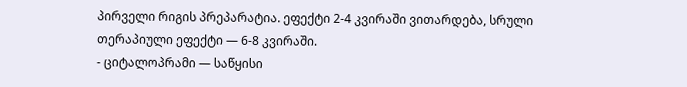პირველი რიგის პრეპარატია. ეფექტი 2-4 კვირაში ვითარდება, სრული თერაპიული ეფექტი — 6-8 კვირაში.
- ციტალოპრამი — საწყისი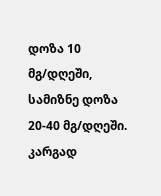დოზა 10 მგ/დღეში, სამიზნე დოზა 20-40 მგ/დღეში. კარგად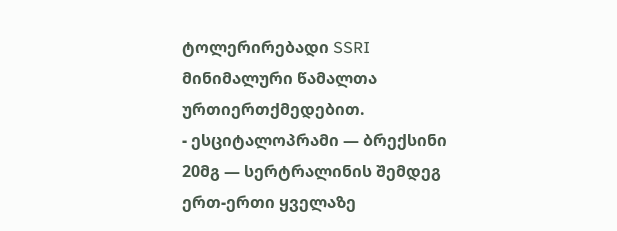ტოლერირებადი SSRI მინიმალური წამალთა ურთიერთქმედებით.
- ესციტალოპრამი — ბრექსინი 20მგ — სერტრალინის შემდეგ ერთ-ერთი ყველაზე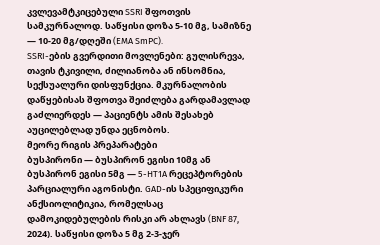კვლევამტკიცებული SSRI შფოთვის სამკურნალოდ. საწყისი დოზა 5-10 მგ, სამიზნე — 10-20 მგ/დღეში (EMA SmPC).
SSRI-ების გვერდითი მოვლენები: გულისრევა, თავის ტკივილი, ძილიანობა ან ინსომნია, სექსუალური დისფუნქცია. მკურნალობის დაწყებისას შფოთვა შეიძლება გარდამავლად გაძლიერდეს — პაციენტს ამის შესახებ აუცილებლად უნდა ეცნობოს.
მეორე რიგის პრეპარატები
ბუსპირონი — ბუსპირონ ეგისი 10მგ ან ბუსპირონ ეგისი 5მგ — 5-HT1A რეცეპტორების პარციალური აგონისტი. GAD-ის სპეციფიკური ანქსიოლიტიკია, რომელსაც დამოკიდებულების რისკი არ ახლავს (BNF 87, 2024). საწყისი დოზა 5 მგ 2-3-ჯერ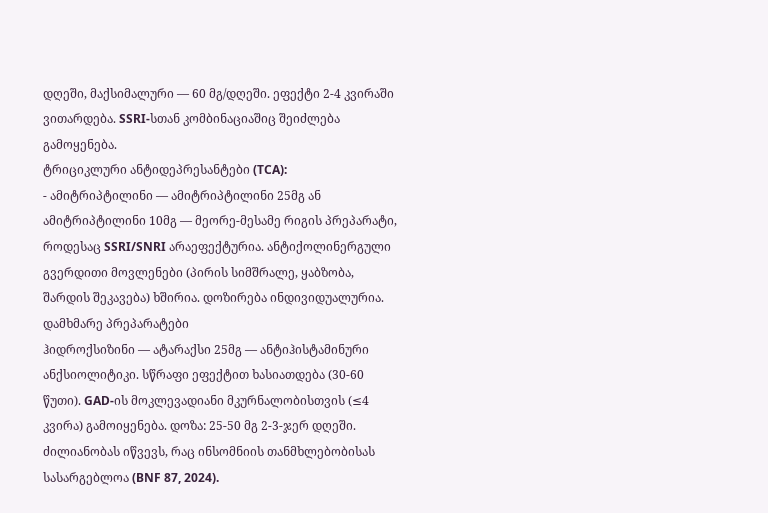დღეში, მაქსიმალური — 60 მგ/დღეში. ეფექტი 2-4 კვირაში ვითარდება. SSRI-სთან კომბინაციაშიც შეიძლება გამოყენება.
ტრიციკლური ანტიდეპრესანტები (TCA):
- ამიტრიპტილინი — ამიტრიპტილინი 25მგ ან ამიტრიპტილინი 10მგ — მეორე-მესამე რიგის პრეპარატი, როდესაც SSRI/SNRI არაეფექტურია. ანტიქოლინერგული გვერდითი მოვლენები (პირის სიმშრალე, ყაბზობა, შარდის შეკავება) ხშირია. დოზირება ინდივიდუალურია.
დამხმარე პრეპარატები
ჰიდროქსიზინი — ატარაქსი 25მგ — ანტიჰისტამინური ანქსიოლიტიკი. სწრაფი ეფექტით ხასიათდება (30-60 წუთი). GAD-ის მოკლევადიანი მკურნალობისთვის (≤4 კვირა) გამოიყენება. დოზა: 25-50 მგ 2-3-ჯერ დღეში. ძილიანობას იწვევს, რაც ინსომნიის თანმხლებობისას სასარგებლოა (BNF 87, 2024).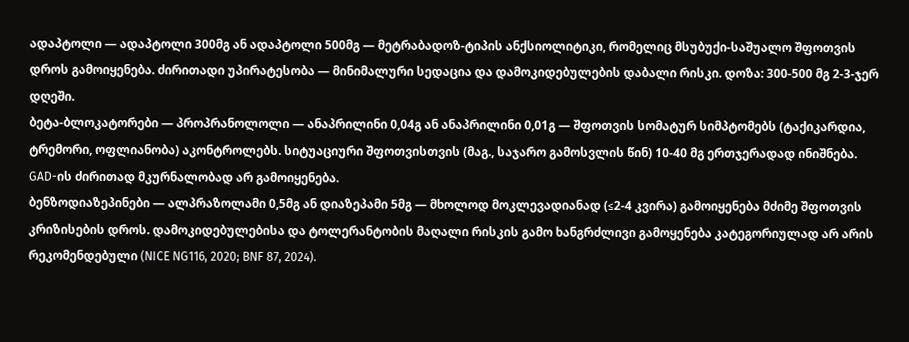ადაპტოლი — ადაპტოლი 300მგ ან ადაპტოლი 500მგ — მეტრაბადოზ-ტიპის ანქსიოლიტიკი, რომელიც მსუბუქი-საშუალო შფოთვის დროს გამოიყენება. ძირითადი უპირატესობა — მინიმალური სედაცია და დამოკიდებულების დაბალი რისკი. დოზა: 300-500 მგ 2-3-ჯერ დღეში.
ბეტა-ბლოკატორები — პროპრანოლოლი — ანაპრილინი 0,04გ ან ანაპრილინი 0,01გ — შფოთვის სომატურ სიმპტომებს (ტაქიკარდია, ტრემორი, ოფლიანობა) აკონტროლებს. სიტუაციური შფოთვისთვის (მაგ., საჯარო გამოსვლის წინ) 10-40 მგ ერთჯერადად ინიშნება. GAD-ის ძირითად მკურნალობად არ გამოიყენება.
ბენზოდიაზეპინები — ალპრაზოლამი 0,5მგ ან დიაზეპამი 5მგ — მხოლოდ მოკლევადიანად (≤2-4 კვირა) გამოიყენება მძიმე შფოთვის კრიზისების დროს. დამოკიდებულებისა და ტოლერანტობის მაღალი რისკის გამო ხანგრძლივი გამოყენება კატეგორიულად არ არის რეკომენდებული (NICE NG116, 2020; BNF 87, 2024).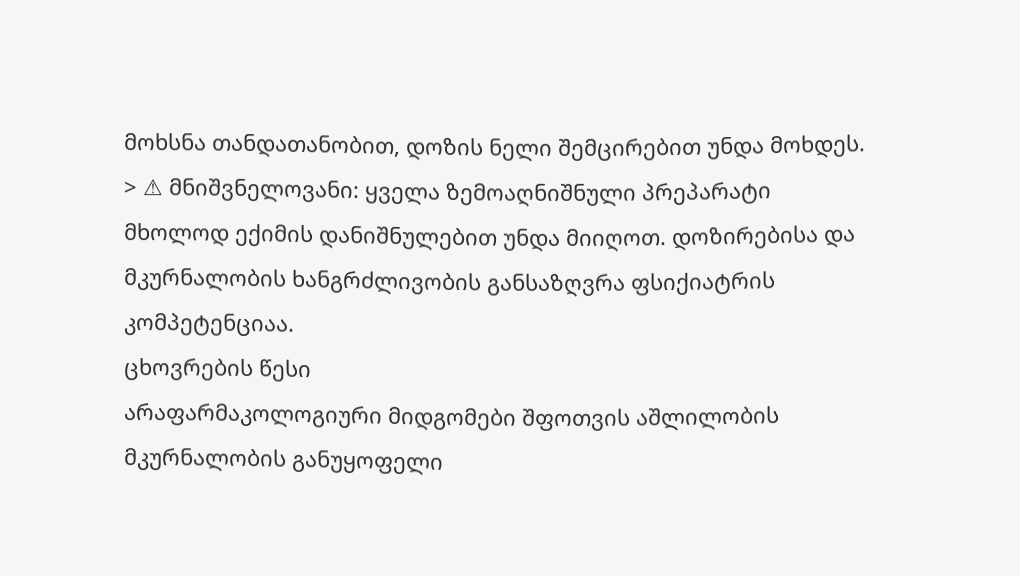მოხსნა თანდათანობით, დოზის ნელი შემცირებით უნდა მოხდეს.
> ⚠ მნიშვნელოვანი: ყველა ზემოაღნიშნული პრეპარატი მხოლოდ ექიმის დანიშნულებით უნდა მიიღოთ. დოზირებისა და მკურნალობის ხანგრძლივობის განსაზღვრა ფსიქიატრის კომპეტენციაა.
ცხოვრების წესი
არაფარმაკოლოგიური მიდგომები შფოთვის აშლილობის მკურნალობის განუყოფელი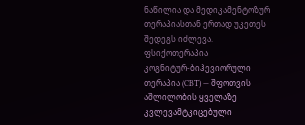ნაწილია და მედიკამენტოზურ თერაპიასთან ერთად უკეთეს შედეგს იძლევა.
ფსიქოთერაპია
კოგნიტურ-ბიჰევიორული თერაპია (CBT) — შფოთვის აშლილობის ყველაზე კვლევამტკიცებული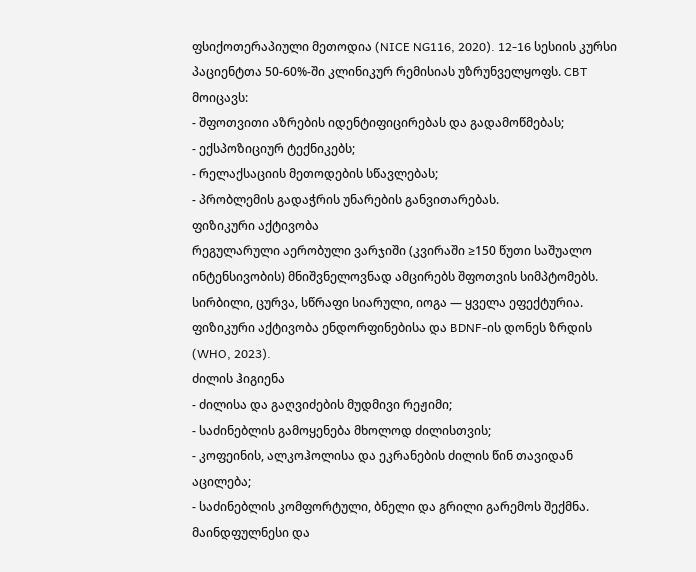ფსიქოთერაპიული მეთოდია (NICE NG116, 2020). 12-16 სესიის კურსი პაციენტთა 50-60%-ში კლინიკურ რემისიას უზრუნველყოფს. CBT მოიცავს:
- შფოთვითი აზრების იდენტიფიცირებას და გადამოწმებას;
- ექსპოზიციურ ტექნიკებს;
- რელაქსაციის მეთოდების სწავლებას;
- პრობლემის გადაჭრის უნარების განვითარებას.
ფიზიკური აქტივობა
რეგულარული აერობული ვარჯიში (კვირაში ≥150 წუთი საშუალო ინტენსივობის) მნიშვნელოვნად ამცირებს შფოთვის სიმპტომებს. სირბილი, ცურვა, სწრაფი სიარული, იოგა — ყველა ეფექტურია. ფიზიკური აქტივობა ენდორფინებისა და BDNF-ის დონეს ზრდის (WHO, 2023).
ძილის ჰიგიენა
- ძილისა და გაღვიძების მუდმივი რეჟიმი;
- საძინებლის გამოყენება მხოლოდ ძილისთვის;
- კოფეინის, ალკოჰოლისა და ეკრანების ძილის წინ თავიდან აცილება;
- საძინებლის კომფორტული, ბნელი და გრილი გარემოს შექმნა.
მაინდფულნესი და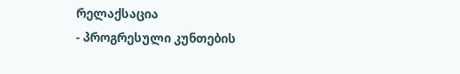რელაქსაცია
- პროგრესული კუნთების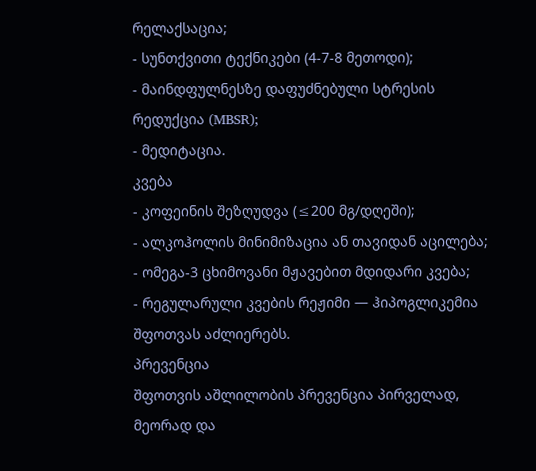რელაქსაცია;
- სუნთქვითი ტექნიკები (4-7-8 მეთოდი);
- მაინდფულნესზე დაფუძნებული სტრესის რედუქცია (MBSR);
- მედიტაცია.
კვება
- კოფეინის შეზღუდვა (≤200 მგ/დღეში);
- ალკოჰოლის მინიმიზაცია ან თავიდან აცილება;
- ომეგა-3 ცხიმოვანი მჟავებით მდიდარი კვება;
- რეგულარული კვების რეჟიმი — ჰიპოგლიკემია შფოთვას აძლიერებს.
პრევენცია
შფოთვის აშლილობის პრევენცია პირველად, მეორად და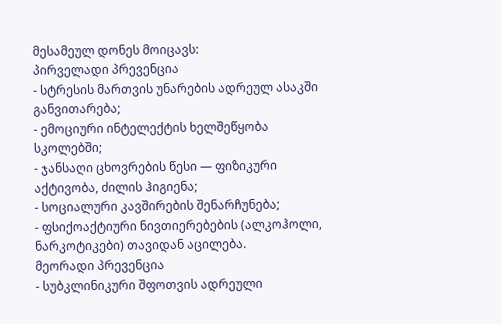მესამეულ დონეს მოიცავს:
პირველადი პრევენცია
- სტრესის მართვის უნარების ადრეულ ასაკში განვითარება;
- ემოციური ინტელექტის ხელშეწყობა სკოლებში;
- ჯანსაღი ცხოვრების წესი — ფიზიკური აქტივობა, ძილის ჰიგიენა;
- სოციალური კავშირების შენარჩუნება;
- ფსიქოაქტიური ნივთიერებების (ალკოჰოლი, ნარკოტიკები) თავიდან აცილება.
მეორადი პრევენცია
- სუბკლინიკური შფოთვის ადრეული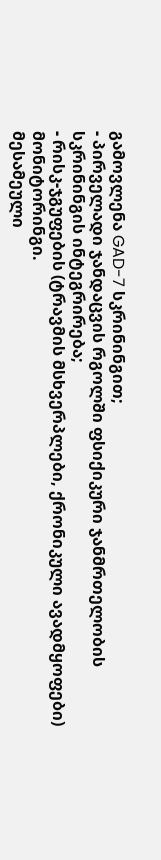გამოვლენა GAD-7 სკრინინგით;
- პირველადი ჯანდაცვის რგოლში ფსიქიკური ჯანმრთელობის სკრინინგის ინტეგრირება;
- რისკ-ჯგუფების (ტრავმის მსხვერპლები, ქრონიკული ავადმყოფები) მონიტორინგი.
მესამეული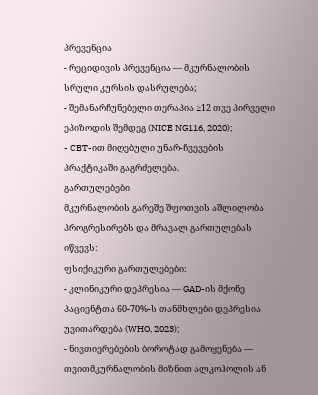პრევენცია
- რეციდივის პრევენცია — მკურნალობის სრული კურსის დასრულება;
- შემანარჩუნებელი თერაპია ≥12 თვე პირველი ეპიზოდის შემდეგ (NICE NG116, 2020);
- CBT-ით მიღებული უნარ-ჩვევების პრაქტიკაში გაგრძელება.
გართულებები
მკურნალობის გარეშე შფოთვის აშლილობა პროგრესირებს და მრავალ გართულებას იწვევს:
ფსიქიკური გართულებები:
- კლინიკური დეპრესია — GAD-ის მქონე პაციენტთა 60-70%-ს თანმხლები დეპრესია უვითარდება (WHO, 2023);
- ნივთიერებების ბოროტად გამოყენება — თვითმკურნალობის მიზნით ალკოჰოლის ან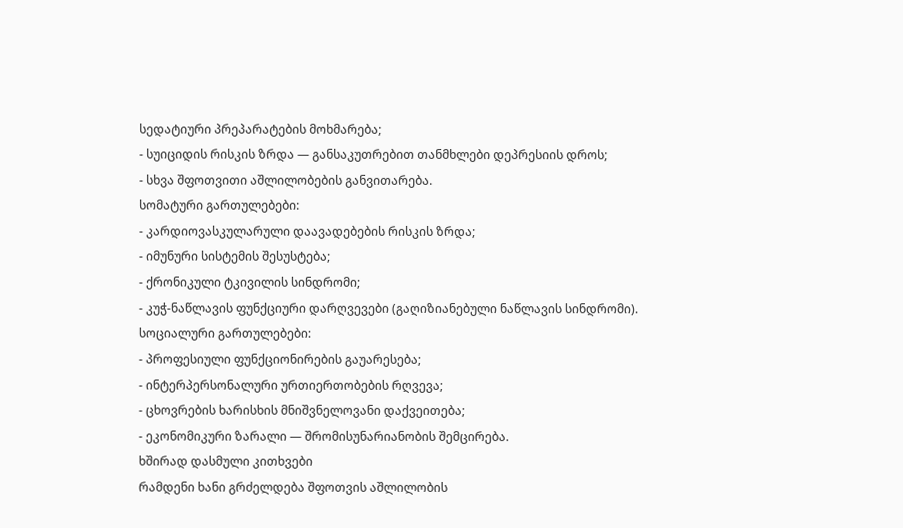სედატიური პრეპარატების მოხმარება;
- სუიციდის რისკის ზრდა — განსაკუთრებით თანმხლები დეპრესიის დროს;
- სხვა შფოთვითი აშლილობების განვითარება.
სომატური გართულებები:
- კარდიოვასკულარული დაავადებების რისკის ზრდა;
- იმუნური სისტემის შესუსტება;
- ქრონიკული ტკივილის სინდრომი;
- კუჭ-ნაწლავის ფუნქციური დარღვევები (გაღიზიანებული ნაწლავის სინდრომი).
სოციალური გართულებები:
- პროფესიული ფუნქციონირების გაუარესება;
- ინტერპერსონალური ურთიერთობების რღვევა;
- ცხოვრების ხარისხის მნიშვნელოვანი დაქვეითება;
- ეკონომიკური ზარალი — შრომისუნარიანობის შემცირება.
ხშირად დასმული კითხვები
რამდენი ხანი გრძელდება შფოთვის აშლილობის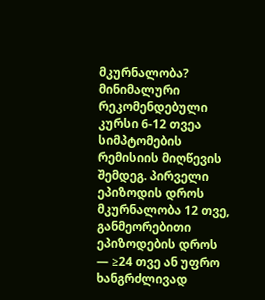მკურნალობა?
მინიმალური რეკომენდებული კურსი 6-12 თვეა სიმპტომების რემისიის მიღწევის შემდეგ. პირველი ეპიზოდის დროს მკურნალობა 12 თვე, განმეორებითი ეპიზოდების დროს — ≥24 თვე ან უფრო ხანგრძლივად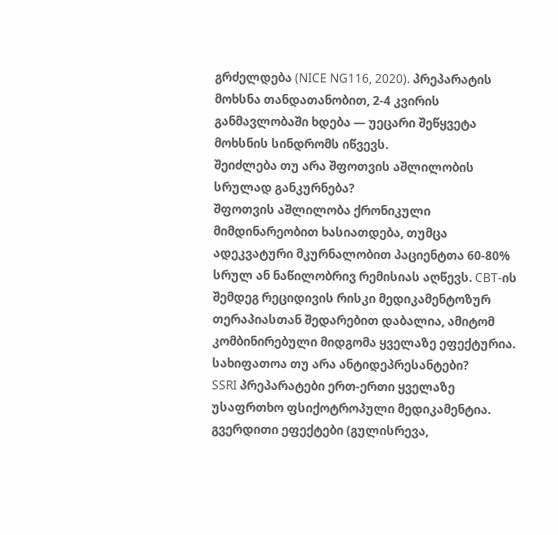გრძელდება (NICE NG116, 2020). პრეპარატის მოხსნა თანდათანობით, 2-4 კვირის განმავლობაში ხდება — უეცარი შეწყვეტა მოხსნის სინდრომს იწვევს.
შეიძლება თუ არა შფოთვის აშლილობის სრულად განკურნება?
შფოთვის აშლილობა ქრონიკული მიმდინარეობით ხასიათდება, თუმცა ადეკვატური მკურნალობით პაციენტთა 60-80% სრულ ან ნაწილობრივ რემისიას აღწევს. CBT-ის შემდეგ რეციდივის რისკი მედიკამენტოზურ თერაპიასთან შედარებით დაბალია, ამიტომ კომბინირებული მიდგომა ყველაზე ეფექტურია.
სახიფათოა თუ არა ანტიდეპრესანტები?
SSRI პრეპარატები ერთ-ერთი ყველაზე უსაფრთხო ფსიქოტროპული მედიკამენტია. გვერდითი ეფექტები (გულისრევა,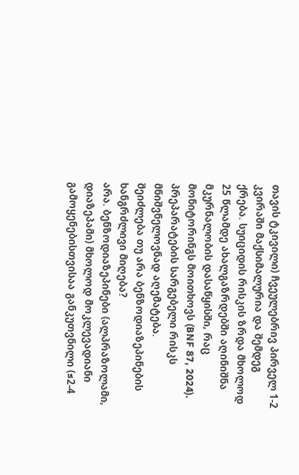თავის ტკივილი) ჩვეულებრივ პირველ 1-2 კვირაში მაქსიმალურია და შემდეგ ქრება. სუიციდის რისკის ზრდა მხოლოდ 25 წლამდე ახალგაზრდებში აღინიშნა მკურნალობის დასაწყისში, რაც მონიტორინგს მოითხოვს (BNF 87, 2024). პრეპარატების სარგებელი რისკს მნიშვნელოვნად აღემატება.
შეიძლება თუ არა ბენზოდიაზეპინების ხანგრძლივი მიღება?
არა. ბენზოდიაზეპინები (ალპრაზოლამი, დიაზეპამი) მხოლოდ მოკლევადიანი გამოყენებისთვისაა განკუთვნილი (≤2-4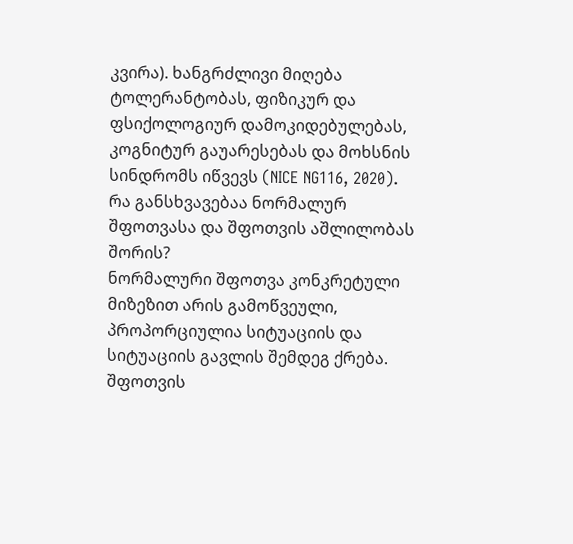კვირა). ხანგრძლივი მიღება ტოლერანტობას, ფიზიკურ და ფსიქოლოგიურ დამოკიდებულებას, კოგნიტურ გაუარესებას და მოხსნის სინდრომს იწვევს (NICE NG116, 2020).
რა განსხვავებაა ნორმალურ შფოთვასა და შფოთვის აშლილობას შორის?
ნორმალური შფოთვა კონკრეტული მიზეზით არის გამოწვეული, პროპორციულია სიტუაციის და სიტუაციის გავლის შემდეგ ქრება. შფოთვის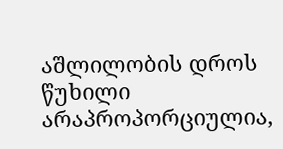აშლილობის დროს წუხილი არაპროპორციულია,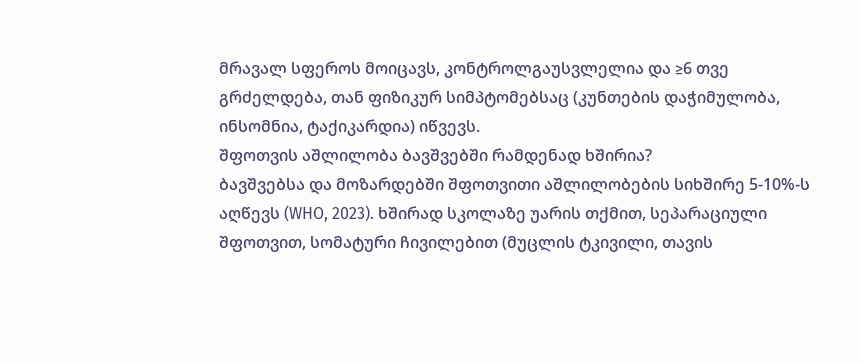მრავალ სფეროს მოიცავს, კონტროლგაუსვლელია და ≥6 თვე გრძელდება, თან ფიზიკურ სიმპტომებსაც (კუნთების დაჭიმულობა, ინსომნია, ტაქიკარდია) იწვევს.
შფოთვის აშლილობა ბავშვებში რამდენად ხშირია?
ბავშვებსა და მოზარდებში შფოთვითი აშლილობების სიხშირე 5-10%-ს აღწევს (WHO, 2023). ხშირად სკოლაზე უარის თქმით, სეპარაციული შფოთვით, სომატური ჩივილებით (მუცლის ტკივილი, თავის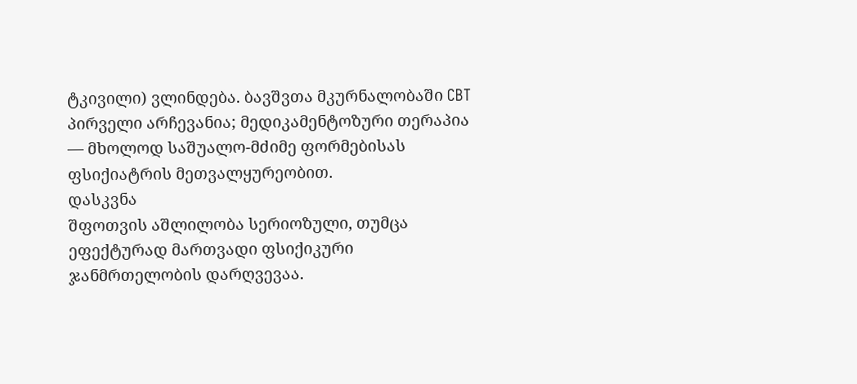ტკივილი) ვლინდება. ბავშვთა მკურნალობაში CBT პირველი არჩევანია; მედიკამენტოზური თერაპია — მხოლოდ საშუალო-მძიმე ფორმებისას ფსიქიატრის მეთვალყურეობით.
დასკვნა
შფოთვის აშლილობა სერიოზული, თუმცა ეფექტურად მართვადი ფსიქიკური ჯანმრთელობის დარღვევაა.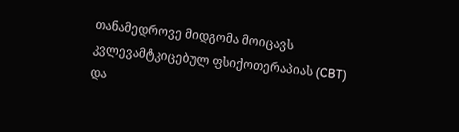თანამედროვე მიდგომა მოიცავს კვლევამტკიცებულ ფსიქოთერაპიას (CBT) და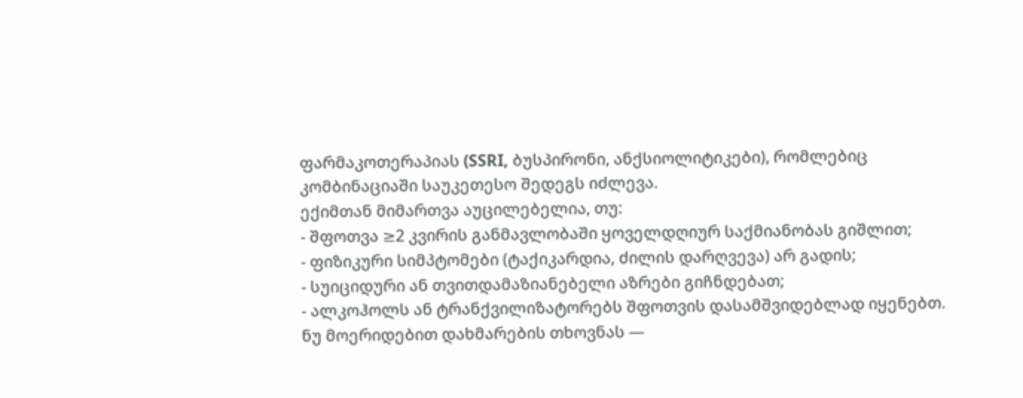ფარმაკოთერაპიას (SSRI, ბუსპირონი, ანქსიოლიტიკები), რომლებიც კომბინაციაში საუკეთესო შედეგს იძლევა.
ექიმთან მიმართვა აუცილებელია, თუ:
- შფოთვა ≥2 კვირის განმავლობაში ყოველდღიურ საქმიანობას გიშლით;
- ფიზიკური სიმპტომები (ტაქიკარდია, ძილის დარღვევა) არ გადის;
- სუიციდური ან თვითდამაზიანებელი აზრები გიჩნდებათ;
- ალკოჰოლს ან ტრანქვილიზატორებს შფოთვის დასამშვიდებლად იყენებთ.
ნუ მოერიდებით დახმარების თხოვნას —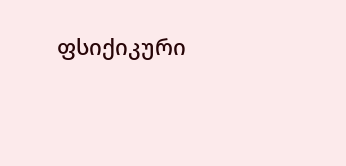ფსიქიკური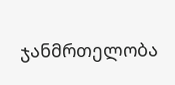ჯანმრთელობა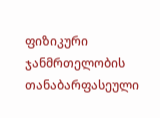ფიზიკური ჯანმრთელობის თანაბარფასეული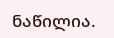ნაწილია.